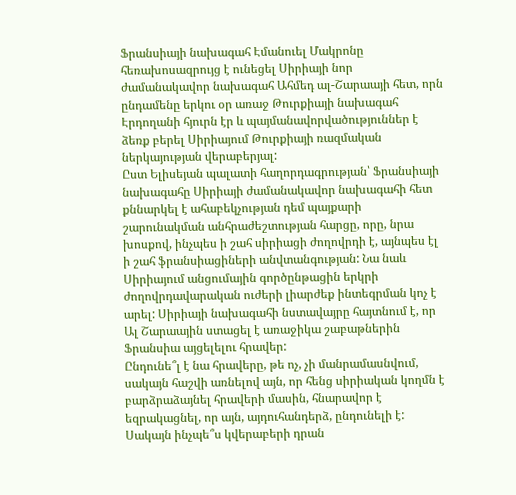Ֆրանսիայի նախագահ Էմանուել Մակրոնը հեռախոսազրույց է ունեցել Սիրիայի նոր ժամանակավոր նախագահ Ահմեդ ալ-Շարաայի հետ, որն ընդամենը երկու օր առաջ Թուրքիայի նախագահ Էրդողանի հյուրն էր և պայմանավորվածություններ է ձեռք բերել Սիրիայում Թուրքիայի ռազմական ներկայության վերաբերյալ:
Ըստ Ելիսեյան պալատի հաղորդագրության՝ Ֆրանսիայի նախագահը Սիրիայի ժամանակավոր նախագահի հետ քննարկել է ահաբեկչության դեմ պայքարի շարունակման անհրաժեշտության հարցը, որը, նրա խոսքով, ինչպես ի շահ սիրիացի ժողովրդի է, այնպես էլ ի շահ ֆրանսիացիների անվտանգության: Նա նաև Սիրիայում անցումային գործընթացին երկրի ժողովրդավարական ուժերի լիարժեք ինտեգրման կոչ է արել: Սիրիայի նախագահի նստավայրը հայտնում է, որ Ալ Շարաային ստացել է առաջիկա շաբաթներին Ֆրանսիա այցելելու հրավեր:
Ընդունե՞լ է նա հրավերը, թե ոչ, չի մանրամասնվում, սակայն հաշվի առնելով այն, որ հենց սիրիական կողմն է բարձրաձայնել հրավերի մասին, հնարավոր է եզրակացնել, որ այն, այդուհանդերձ, ընդունելի է: Սակայն ինչպե՞ս կվերաբերի դրան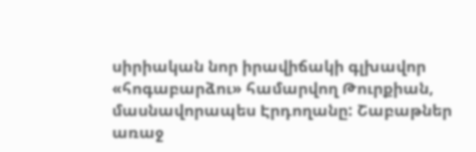սիրիական նոր իրավիճակի գլխավոր «հոգաբարձու» համարվող Թուրքիան, մասնավորապես Էրդողանը: Շաբաթներ առաջ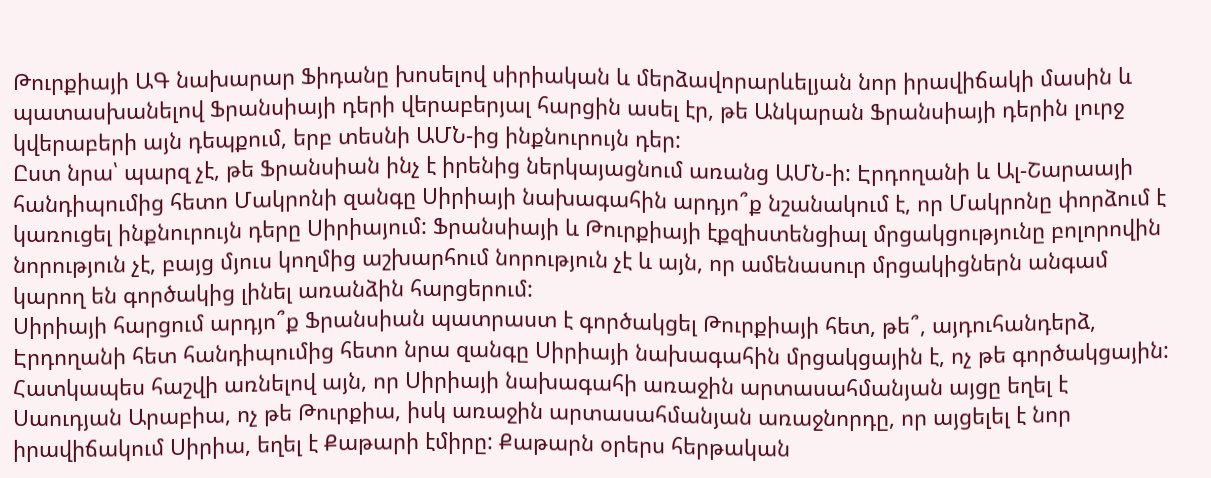Թուրքիայի ԱԳ նախարար Ֆիդանը խոսելով սիրիական և մերձավորարևելյան նոր իրավիճակի մասին և պատասխանելով Ֆրանսիայի դերի վերաբերյալ հարցին ասել էր, թե Անկարան Ֆրանսիայի դերին լուրջ կվերաբերի այն դեպքում, երբ տեսնի ԱՄՆ-ից ինքնուրույն դեր:
Ըստ նրա՝ պարզ չէ, թե Ֆրանսիան ինչ է իրենից ներկայացնում առանց ԱՄՆ-ի: Էրդողանի և Ալ-Շարաայի հանդիպումից հետո Մակրոնի զանգը Սիրիայի նախագահին արդյո՞ք նշանակում է, որ Մակրոնը փորձում է կառուցել ինքնուրույն դերը Սիրիայում: Ֆրանսիայի և Թուրքիայի էքզիստենցիալ մրցակցությունը բոլորովին նորություն չէ, բայց մյուս կողմից աշխարհում նորություն չէ և այն, որ ամենասուր մրցակիցներն անգամ կարող են գործակից լինել առանձին հարցերում:
Սիրիայի հարցում արդյո՞ք Ֆրանսիան պատրաստ է գործակցել Թուրքիայի հետ, թե՞, այդուհանդերձ, Էրդողանի հետ հանդիպումից հետո նրա զանգը Սիրիայի նախագահին մրցակցային է, ոչ թե գործակցային: Հատկապես հաշվի առնելով այն, որ Սիրիայի նախագահի առաջին արտասահմանյան այցը եղել է Սաուդյան Արաբիա, ոչ թե Թուրքիա, իսկ առաջին արտասահմանյան առաջնորդը, որ այցելել է նոր իրավիճակում Սիրիա, եղել է Քաթարի էմիրը: Քաթարն օրերս հերթական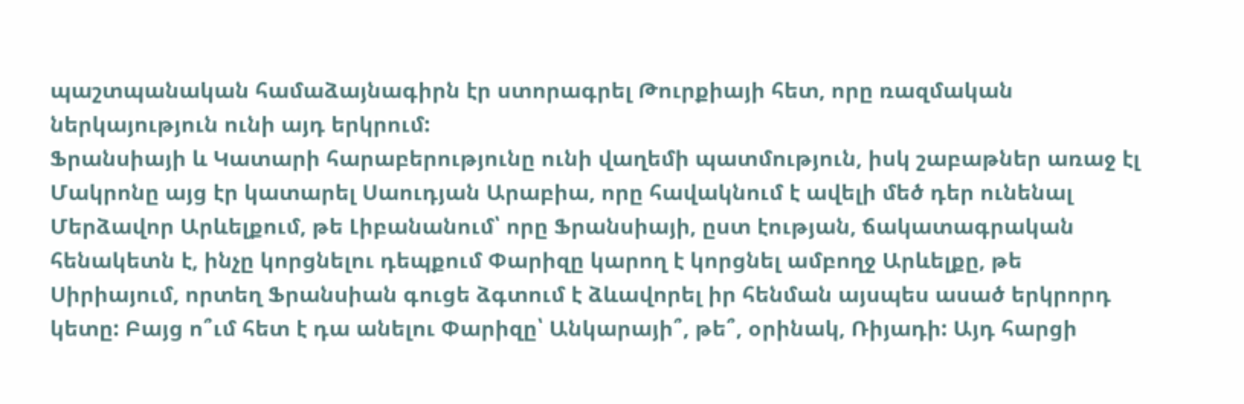պաշտպանական համաձայնագիրն էր ստորագրել Թուրքիայի հետ, որը ռազմական ներկայություն ունի այդ երկրում:
Ֆրանսիայի և Կատարի հարաբերությունը ունի վաղեմի պատմություն, իսկ շաբաթներ առաջ էլ Մակրոնը այց էր կատարել Սաուդյան Արաբիա, որը հավակնում է ավելի մեծ դեր ունենալ Մերձավոր Արևելքում, թե Լիբանանում՝ որը Ֆրանսիայի, ըստ էության, ճակատագրական հենակետն է, ինչը կորցնելու դեպքում Փարիզը կարող է կորցնել ամբողջ Արևելքը, թե Սիրիայում, որտեղ Ֆրանսիան գուցե ձգտում է ձևավորել իր հենման այսպես ասած երկրորդ կետը: Բայց ո՞ւմ հետ է դա անելու Փարիզը՝ Անկարայի՞, թե՞, օրինակ, Ռիյադի: Այդ հարցի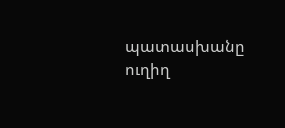պատասխանը ուղիղ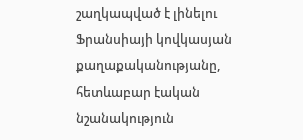շաղկապված է լինելու Ֆրանսիայի կովկասյան քաղաքականությանը, հետևաբար էական նշանակություն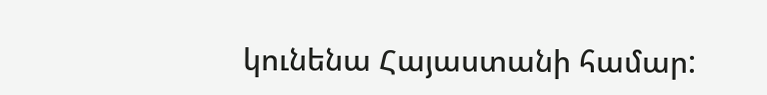կունենա Հայաստանի համար: